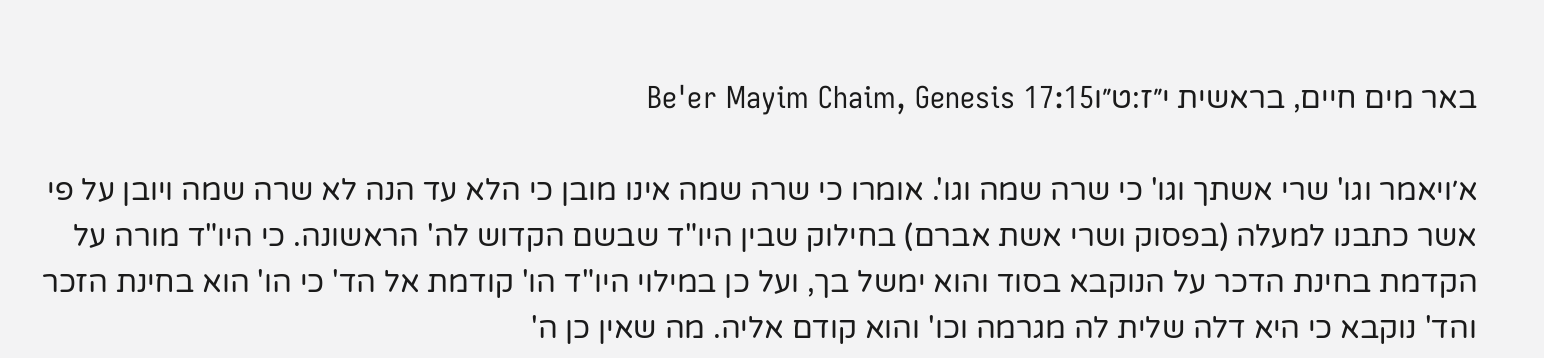באר מים חיים, בראשית י״ז:ט״וBe'er Mayim Chaim, Genesis 17:15

א׳ויאמר וגו' שרי אשתך וגו' כי שרה שמה וגו'. אומרו כי שרה שמה אינו מובן כי הלא עד הנה לא שרה שמה ויובן על פי אשר כתבנו למעלה (בפסוק ושרי אשת אברם) בחילוק שבין היו"ד שבשם הקדוש לה' הראשונה. כי היו"ד מורה על הקדמת בחינת הדכר על הנוקבא בסוד והוא ימשל בך, ועל כן במילוי היו"ד הו' קודמת אל הד' כי הו' הוא בחינת הזכר והד' נוקבא כי היא דלה שלית לה מגרמה וכו' והוא קודם אליה. מה שאין כן ה'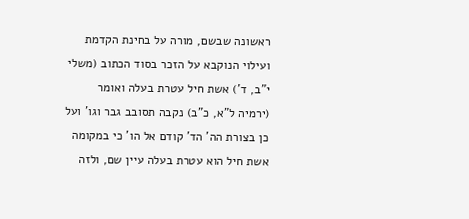ראשונה שבשם, מורה על בחינת הקדמת ועילוי הנוקבא על הזכר בסוד הכתוב (משלי י"ב, ד') אשת חיל עטרת בעלה ואומר (ירמיה ל"א, כ"ב) נקבה תסובב גבר וגו' ועל כן בצורת הה' הד' קודם אל הו' כי במקומה אשת חיל הוא עטרת בעלה עיין שם, ולזה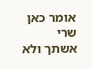אומר כאן שרי אשתך ולא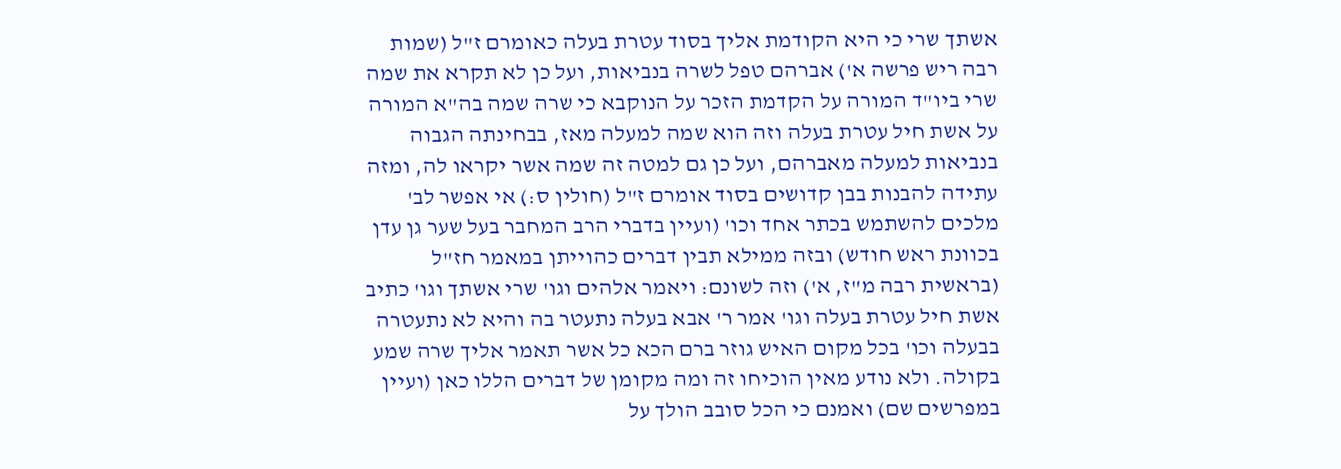אשתך שרי כי היא הקודמת אליך בסוד עטרת בעלה כאומרם ז"ל (שמות רבה ריש פרשה א') אברהם טפל לשרה בנביאות, ועל כן לא תקרא את שמה שרי ביו"ד המורה על הקדמת הזכר על הנוקבא כי שרה שמה בה"א המורה על אשת חיל עטרת בעלה וזה הוא שמה למעלה מאז, בבחינתה הגבוה בנביאות למעלה מאברהם, ועל כן גם למטה זה שמה אשר יקראו לה, ומזה עתידה להבנות בבן קדושים בסוד אומרם ז"ל (חולין ס:) אי אפשר לב' מלכים להשתמש בכתר אחד וכו' (ועיין בדברי הרב המחבר בעל שער גן עדן בכוונת ראש חודש) ובזה ממילא תבין דברים כהוייתן במאמר חז"ל (בראשית רבה מ"ז, א') וזה לשונם: ויאמר אלהים וגו' שרי אשתך וגו' כתיב אשת חיל עטרת בעלה וגו' אמר ר' אבא בעלה נתעטר בה והיא לא נתעטרה בבעלה וכו' בכל מקום האיש גוזר ברם הכא כל אשר תאמר אליך שרה שמע בקולה. ולא נודע מאין הוכיחו זה ומה מקומן של דברים הללו כאן (ועיין במפרשים שם) ואמנם כי הכל סובב הולך על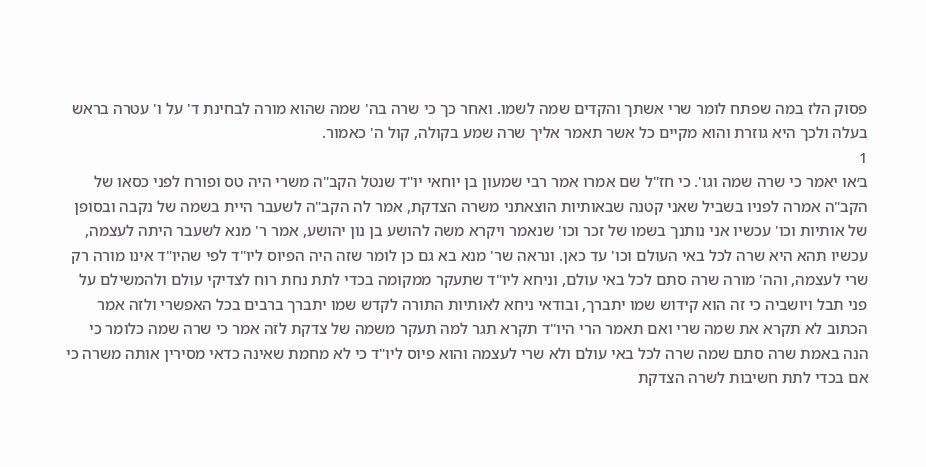פסוק הלז במה שפתח לומר שרי אשתך והקדים שמה לשמו. ואחר כך כי שרה בה' שמה שהוא מורה לבחינת ד' על ו' עטרה בראש בעלה ולכך היא גוזרת והוא מקיים כל אשר תאמר אליך שרה שמע בקולה, קול ה' כאמור.
1
ב׳או יאמר כי שרה שמה וגו'. כי חז"ל שם אמרו אמר רבי שמעון בן יוחאי יו"ד שנטל הקב"ה משרי היה טס ופורח לפני כסאו של הקב"ה אמרה לפניו בשביל שאני קטנה שבאותיות הוצאתני משרה הצדקת, אמר לה הקב"ה לשעבר היית בשמה של נקבה ובסופן של אותיות וכו' עכשיו אני נותנך בשמו של זכר וכו' שנאמר ויקרא משה להושע בן נון יהושע, אמר ר' מנא לשעבר היתה לעצמה, עכשיו תהא היא שרה לכל באי העולם וכו' עד כאן. ונראה שר' מנא בא גם כן לומר שזה היה הפיוס ליו"ד לפי שהיו"ד אינו מורה רק שרי לעצמה, והה' מורה שרה סתם לכל באי עולם, וניחא ליו"ד שתעקר ממקומה בכדי לתת נחת רוח לצדיקי עולם ולהמשילם על פני תבל ויושביה כי זה הוא קידוש שמו יתברך, ובודאי ניחא לאותיות התורה לקדש שמו יתברך ברבים בכל האפשרי ולזה אמר הכתוב לא תקרא את שמה שרי ואם תאמר הרי היו"ד תקרא תגר למה תעקר משמה של צדקת לזה אמר כי שרה שמה כלומר כי הנה באמת שרה סתם שמה שרה לכל באי עולם ולא שרי לעצמה והוא פיוס ליו"ד כי לא מחמת שאינה כדאי מסירין אותה משרה כי אם בכדי לתת חשיבות לשרה הצדקת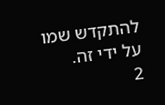להתקדש שמו על ידי זה.
2